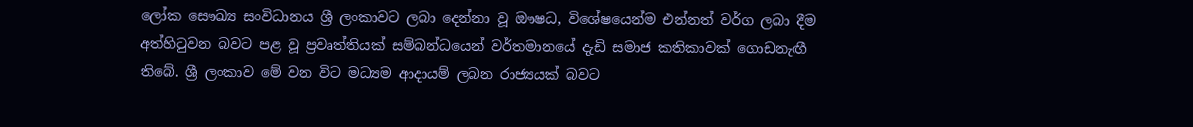ලෝක සෞඛ්‍ය සංවිධානය ශ්‍රී ලංකාවට ලබා දෙන්නා වූ ඖෂධ, විශේෂයෙන්ම එන්නත් වර්ග ලබා දීම අත්හිටුවන බවට පළ වූ ප්‍රවෘත්තියක් සම්බන්ධයෙන් වර්තමානයේ දැඩි සමාජ කතිකාවක් ගොඩනැඟී තිබේ. ශ්‍රී ලංකාව මේ වන විට මධ්‍යම ආදායම් ලබන රාජ්‍යයක් බවට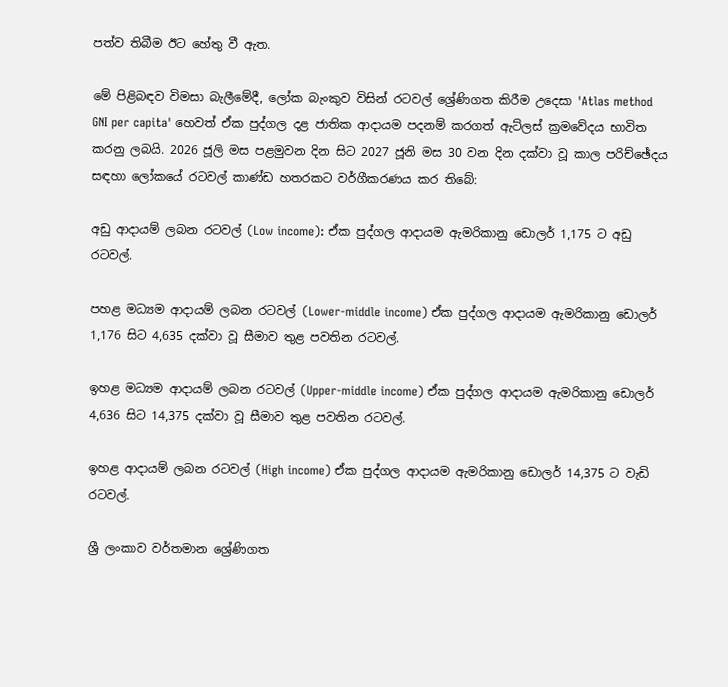පත්ව තිබීම ඊට හේතු වී ඇත.

මේ පිළිබඳව විමසා බැලීමේදී, ලෝක බැංකුව විසින් රටවල් ශ්‍රේණිගත කිරීම උදෙසා 'Atlas method GNI per capita' හෙවත් ඒක පුද්ගල දළ ජාතික ආදායම පදනම් කරගත් ඇට්ලස් ක්‍රමවේදය භාවිත කරනු ලබයි. 2026 ජූලි මස පළමුවන දින සිට 2027 ජූනි මස 30 වන දින දක්වා වූ කාල පරිච්ඡේදය සඳහා ලෝකයේ රටවල් කාණ්ඩ හතරකට වර්ගීකරණය කර තිබේ:

අඩු ආදායම් ලබන රටවල් (Low income): ඒක පුද්ගල ආදායම ඇමරිකානු ඩොලර් 1,175 ට අඩු රටවල්.

පහළ මධ්‍යම ආදායම් ලබන රටවල් (Lower-middle income) ඒක පුද්ගල ආදායම ඇමරිකානු ඩොලර් 1,176 සිට 4,635 දක්වා වූ සීමාව තුළ පවතින රටවල්.

ඉහළ මධ්‍යම ආදායම් ලබන රටවල් (Upper-middle income) ඒක පුද්ගල ආදායම ඇමරිකානු ඩොලර් 4,636 සිට 14,375 දක්වා වූ සීමාව තුළ පවතින රටවල්.

ඉහළ ආදායම් ලබන රටවල් (High income) ඒක පුද්ගල ආදායම ඇමරිකානු ඩොලර් 14,375 ට වැඩි රටවල්.

ශ්‍රී ලංකාව වර්තමාන ශ්‍රේණිගත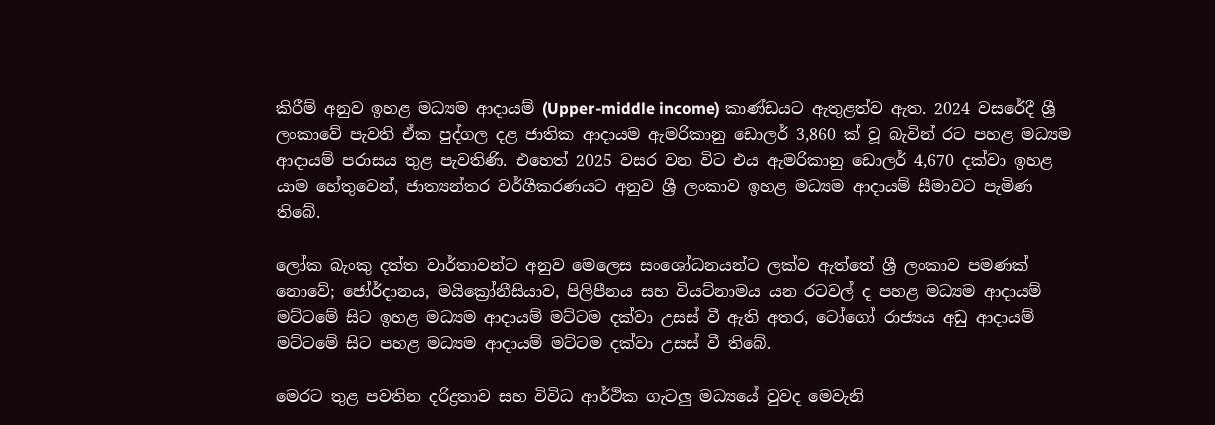කිරීම් අනුව ඉහළ මධ්‍යම ආදායම් (Upper-middle income) කාණ්ඩයට ඇතුළත්ව ඇත. 2024 වසරේදී ශ්‍රී ලංකාවේ පැවති ඒක පුද්ගල දළ ජාතික ආදායම ඇමරිකානු ඩොලර් 3,860 ක් වූ බැවින් රට පහළ මධ්‍යම ආදායම් පරාසය තුළ පැවතිණි. එහෙත් 2025 වසර වන විට එය ඇමරිකානු ඩොලර් 4,670 දක්වා ඉහළ යාම හේතුවෙන්, ජාත්‍යන්තර වර්ගීකරණයට අනුව ශ්‍රී ලංකාව ඉහළ මධ්‍යම ආදායම් සීමාවට පැමිණ තිබේ.

ලෝක බැංකු දත්ත වාර්තාවන්ට අනුව මෙලෙස සංශෝධනයන්ට ලක්ව ඇත්තේ ශ්‍රී ලංකාව පමණක් නොවේ; ජෝර්දානය, මයික්‍රෝනීසියාව, පිලිපීනය සහ වියට්නාමය යන රටවල් ද පහළ මධ්‍යම ආදායම් මට්ටමේ සිට ඉහළ මධ්‍යම ආදායම් මට්ටම දක්වා උසස් වී ඇති අතර, ටෝගෝ රාජ්‍යය අඩු ආදායම් මට්ටමේ සිට පහළ මධ්‍යම ආදායම් මට්ටම දක්වා උසස් වී තිබේ.

මෙරට තුළ පවතින දරිද්‍රතාව සහ විවිධ ආර්ථික ගැටලු මධ්‍යයේ වුවද මෙවැනි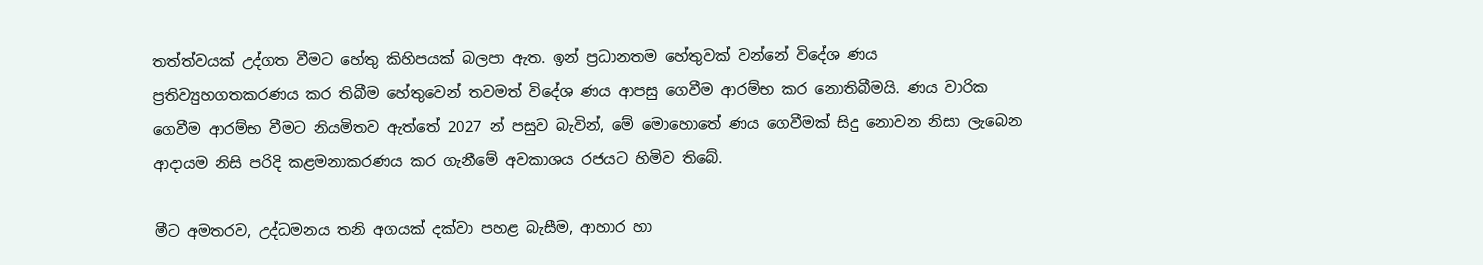තත්ත්වයක් උද්ගත වීමට හේතු කිහිපයක් බලපා ඇත. ඉන් ප්‍රධානතම හේතුවක් වන්නේ විදේශ ණය ප්‍රතිව්‍යුහගතකරණය කර තිබීම හේතුවෙන් තවමත් විදේශ ණය ආපසු ගෙවීම ආරම්භ කර නොතිබීමයි. ණය වාරික ගෙවීම ආරම්භ වීමට නියමිතව ඇත්තේ 2027 න් පසුව බැවින්, මේ මොහොතේ ණය ගෙවීමක් සිදු නොවන නිසා ලැබෙන ආදායම නිසි පරිදි කළමනාකරණය කර ගැනීමේ අවකාශය රජයට හිමිව තිබේ.

මීට අමතරව, උද්ධමනය තනි අගයක් දක්වා පහළ බැසීම, ආහාර හා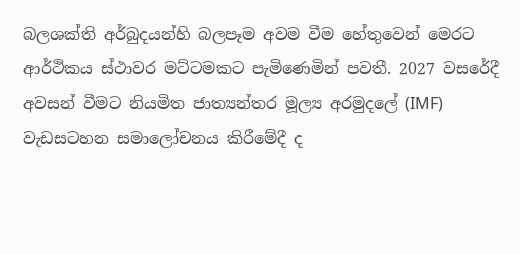බලශක්ති අර්බුදයන්හි බලපෑම අවම වීම හේතුවෙන් මෙරට ආර්ථිකය ස්ථාවර මට්ටමකට පැමිණෙමින් පවතී. 2027 වසරේදී අවසන් වීමට නියමිත ජාත්‍යන්තර මූල්‍ය අරමුදලේ (IMF) වැඩසටහන සමාලෝචනය කිරීමේදී ද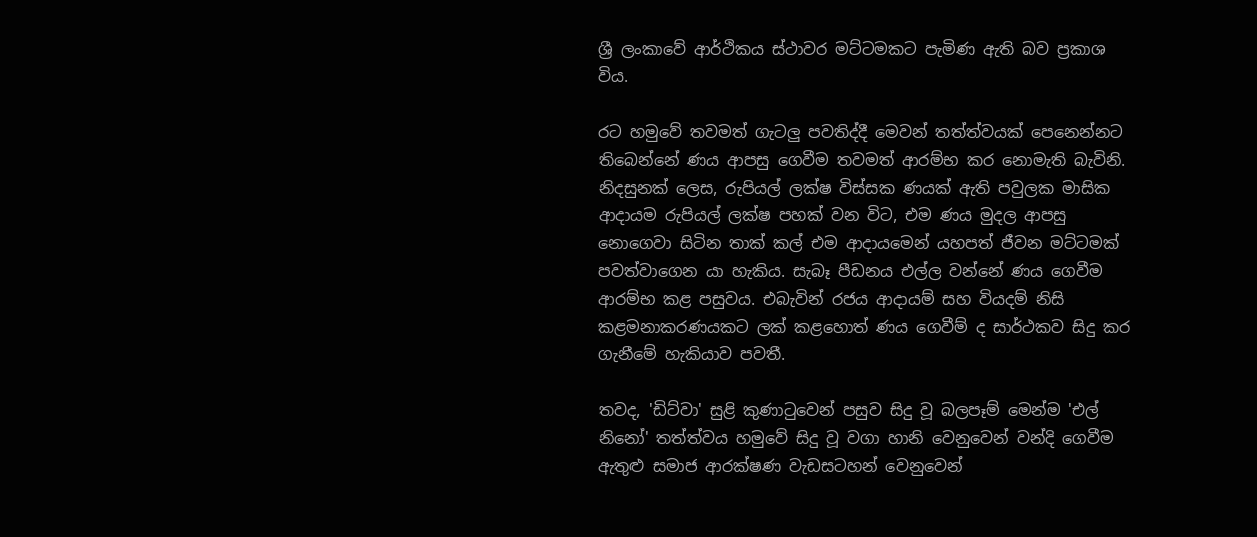ශ්‍රී ලංකාවේ ආර්ථිකය ස්ථාවර මට්ටමකට පැමිණ ඇති බව ප්‍රකාශ විය.

රට හමුවේ තවමත් ගැටලු පවතිද්දී මෙවන් තත්ත්වයක් පෙනෙන්නට තිබෙන්නේ ණය ආපසු ගෙවීම තවමත් ආරම්භ කර නොමැති බැවිනි. නිදසුනක් ලෙස, රුපියල් ලක්ෂ විස්සක ණයක් ඇති පවුලක මාසික ආදායම රුපියල් ලක්ෂ පහක් වන විට, එම ණය මුදල ආපසු නොගෙවා සිටින තාක් කල් එම ආදායමෙන් යහපත් ජීවන මට්ටමක් පවත්වාගෙන යා හැකිය. සැබෑ පීඩනය එල්ල වන්නේ ණය ගෙවීම ආරම්භ කළ පසුවය. එබැවින් රජය ආදායම් සහ වියදම් නිසි කළමනාකරණයකට ලක් කළහොත් ණය ගෙවීම් ද සාර්ථකව සිදු කර ගැනීමේ හැකියාව පවතී.

තවද, 'ඩිට්වා' සුළි කුණාටුවෙන් පසුව සිදු වූ බලපෑම් මෙන්ම 'එල් නිනෝ' තත්ත්වය හමුවේ සිදු වූ වගා හානි වෙනුවෙන් වන්දි ගෙවීම ඇතුළු සමාජ ආරක්ෂණ වැඩසටහන් වෙනුවෙන්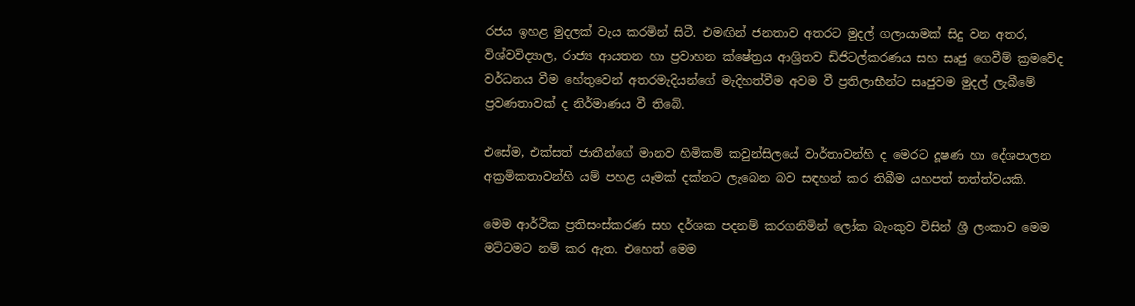රජය ඉහළ මුදලක් වැය කරමින් සිටී. එමඟින් ජනතාව අතරට මුදල් ගලායාමක් සිදු වන අතර, විශ්වවිද්‍යාල, රාජ්‍ය ආයතන හා ප්‍රවාහන ක්ෂේත්‍රය ආශ්‍රිතව ඩිජිටල්කරණය සහ සෘජු ගෙවීම් ක්‍රමවේද වර්ධනය වීම හේතුවෙන් අතරමැදියන්ගේ මැදිහත්වීම අවම වී ප්‍රතිලාභීන්ට සෘජුවම මුදල් ලැබීමේ ප්‍රවණතාවක් ද නිර්මාණය වී තිබේ.

එසේම, එක්සත් ජාතීන්ගේ මානව හිමිකම් කවුන්සිලයේ වාර්තාවන්හි ද මෙරට දූෂණ හා දේශපාලන අක්‍රමිකතාවන්හි යම් පහළ යෑමක් දක්නට ලැබෙන බව සඳහන් කර තිබීම යහපත් තත්ත්වයකි.

මෙම ආර්ථික ප්‍රතිසංස්කරණ සහ දර්ශක පදනම් කරගනිමින් ලෝක බැංකුව විසින් ශ්‍රී ලංකාව මෙම මට්ටමට නම් කර ඇත. එහෙත් මෙම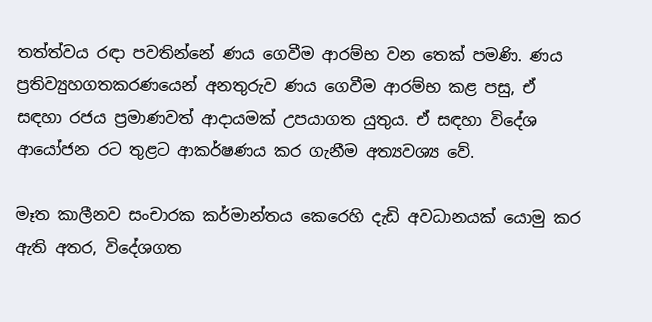තත්ත්වය රඳා පවතින්නේ ණය ගෙවීම ආරම්භ වන තෙක් පමණි. ණය ප්‍රතිව්‍යුහගතකරණයෙන් අනතුරුව ණය ගෙවීම ආරම්භ කළ පසු, ඒ සඳහා රජය ප්‍රමාණවත් ආදායමක් උපයාගත යුතුය. ඒ සඳහා විදේශ ආයෝජන රට තුළට ආකර්ෂණය කර ගැනීම අත්‍යවශ්‍ය වේ.

මෑත කාලීනව සංචාරක කර්මාන්තය කෙරෙහි දැඩි අවධානයක් යොමු කර ඇති අතර, විදේශගත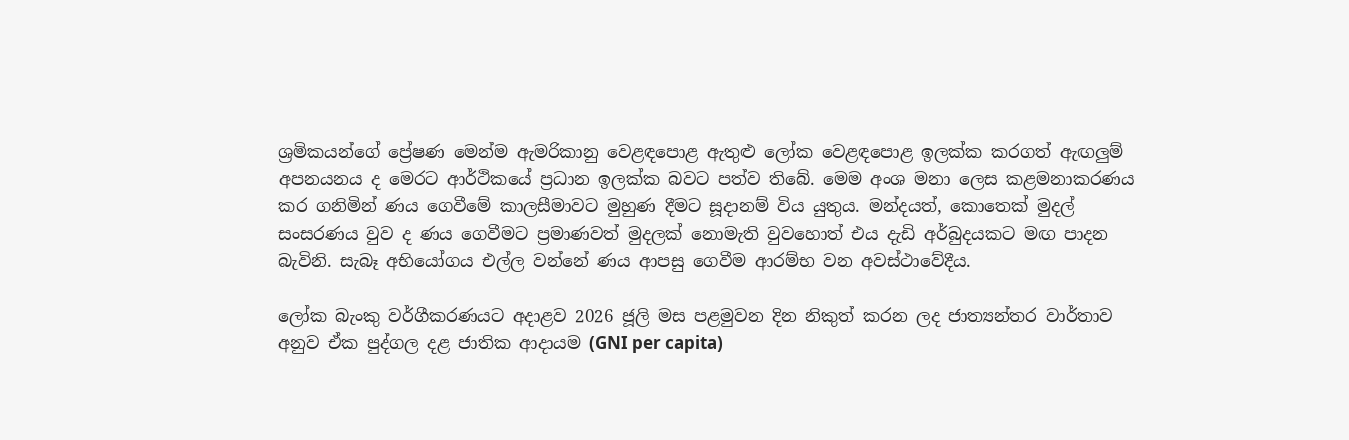ශ්‍රමිකයන්ගේ ප්‍රේෂණ මෙන්ම ඇමරිකානු වෙළඳපොළ ඇතුළු ලෝක වෙළඳපොළ ඉලක්ක කරගත් ඇඟලුම් අපනයනය ද මෙරට ආර්ථිකයේ ප්‍රධාන ඉලක්ක බවට පත්ව තිබේ. මෙම අංශ මනා ලෙස කළමනාකරණය කර ගනිමින් ණය ගෙවීමේ කාලසීමාවට මුහුණ දීමට සූදානම් විය යුතුය. මන්දයත්, කොතෙක් මුදල් සංසරණය වුව ද ණය ගෙවීමට ප්‍රමාණවත් මුදලක් නොමැති වුවහොත් එය දැඩි අර්බුදයකට මඟ පාදන බැවිනි. සැබෑ අභියෝගය එල්ල වන්නේ ණය ආපසු ගෙවීම ආරම්භ වන අවස්ථාවේදීය.

ලෝක බැංකු වර්ගීකරණයට අදාළව 2026 ජූලි මස පළමුවන දින නිකුත් කරන ලද ජාත්‍යන්තර වාර්තාව අනුව ඒක පුද්ගල දළ ජාතික ආදායම (GNI per capita)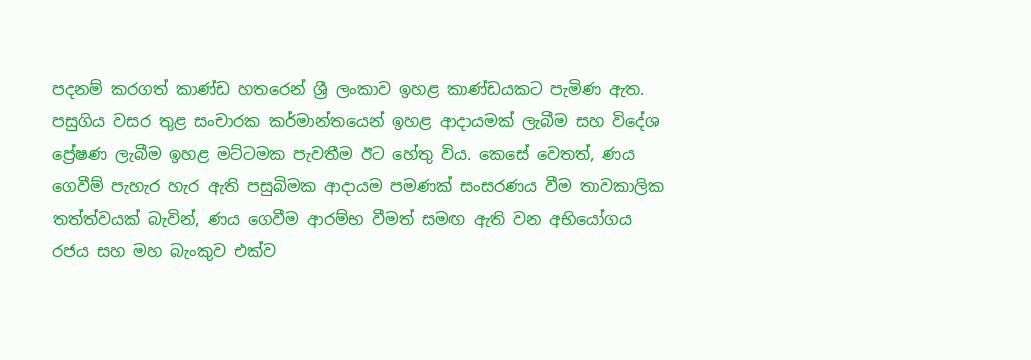පදනම් කරගත් කාණ්ඩ හතරෙන් ශ්‍රී ලංකාව ඉහළ කාණ්ඩයකට පැමිණ ඇත. පසුගිය වසර තුළ සංචාරක කර්මාන්තයෙන් ඉහළ ආදායමක් ලැබීම සහ විදේශ ප්‍රේෂණ ලැබීම ඉහළ මට්ටමක පැවතීම ඊට හේතු විය. කෙසේ වෙතත්, ණය ගෙවීම් පැහැර හැර ඇති පසුබිමක ආදායම පමණක් සංසරණය වීම තාවකාලික තත්ත්වයක් බැවින්, ණය ගෙවීම ආරම්භ වීමත් සමඟ ඇති වන අභියෝගය රජය සහ මහ බැංකුව එක්ව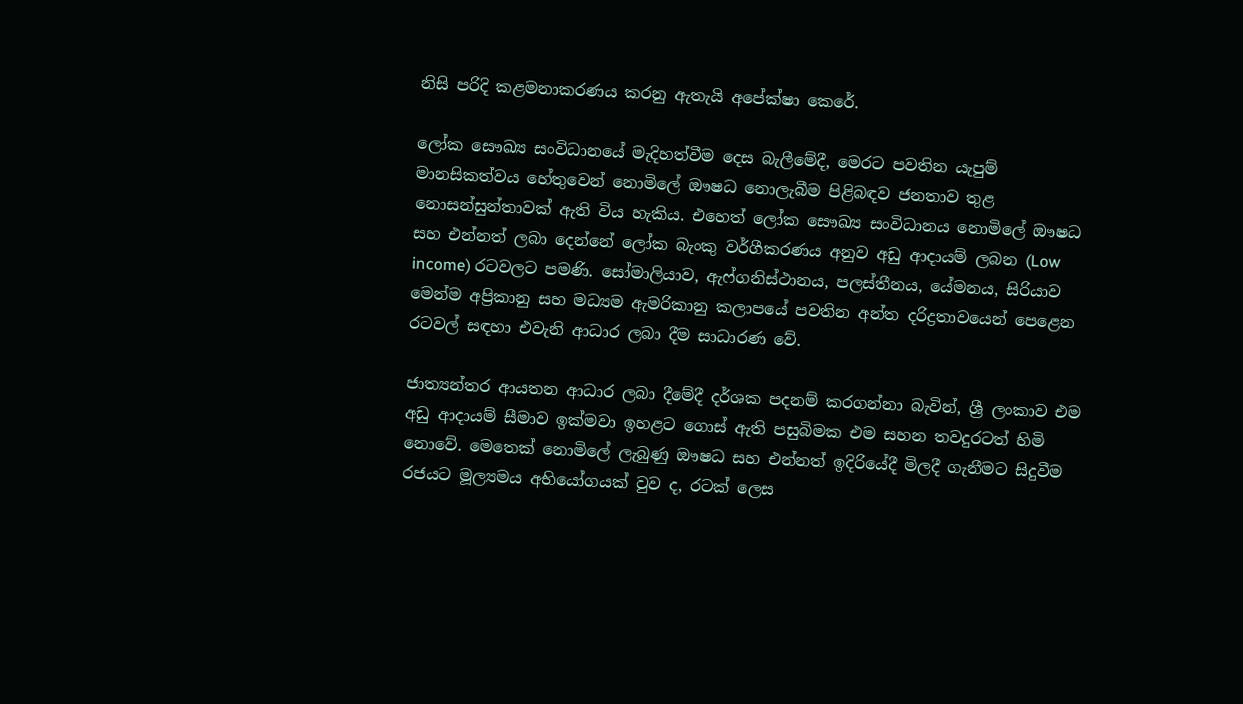නිසි පරිදි කළමනාකරණය කරනු ඇතැයි අපේක්ෂා කෙරේ.

ලෝක සෞඛ්‍ය සංවිධානයේ මැදිහත්වීම දෙස බැලීමේදී, මෙරට පවතින යැපුම් මානසිකත්වය හේතුවෙන් නොමිලේ ඖෂධ නොලැබීම පිළිබඳව ජනතාව තුළ නොසන්සුන්තාවක් ඇති විය හැකිය. එහෙත් ලෝක සෞඛ්‍ය සංවිධානය නොමිලේ ඖෂධ සහ එන්නත් ලබා දෙන්නේ ලෝක බැංකු වර්ගීකරණය අනුව අඩු ආදායම් ලබන (Low income) රටවලට පමණි. සෝමාලියාව, ඇෆ්ගනිස්ථානය, පලස්තීනය, යේමනය, සිරියාව මෙන්ම අප්‍රිකානු සහ මධ්‍යම ඇමරිකානු කලාපයේ පවතින අන්ත දරිද්‍රතාවයෙන් පෙළෙන රටවල් සඳහා එවැනි ආධාර ලබා දීම සාධාරණ වේ.

ජාත්‍යන්තර ආයතන ආධාර ලබා දීමේදී දර්ශක පදනම් කරගන්නා බැවින්, ශ්‍රී ලංකාව එම අඩු ආදායම් සීමාව ඉක්මවා ඉහළට ගොස් ඇති පසුබිමක එම සහන තවදුරටත් හිමි නොවේ. මෙතෙක් නොමිලේ ලැබුණු ඖෂධ සහ එන්නත් ඉදිරියේදී මිලදී ගැනීමට සිදුවීම රජයට මූල්‍යමය අභියෝගයක් වුව ද, රටක් ලෙස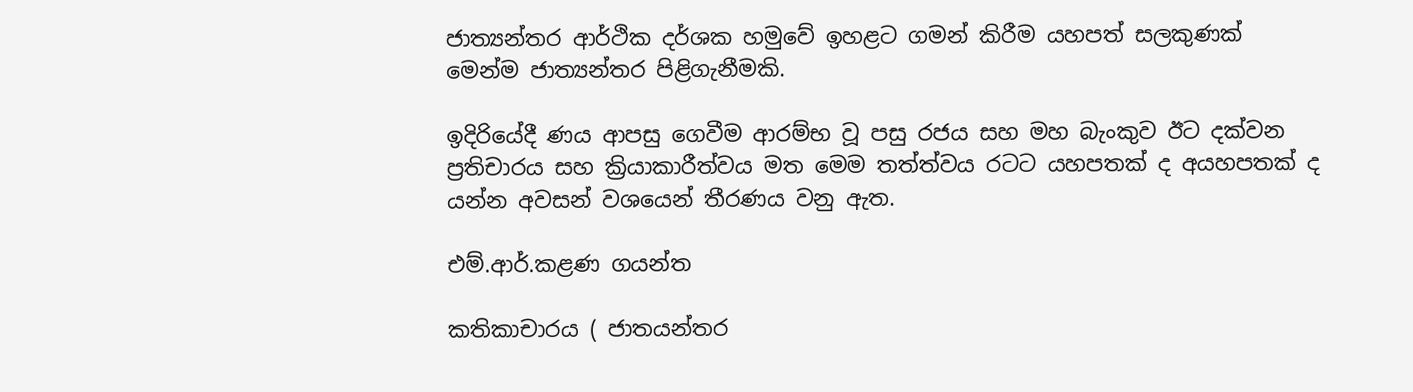ජාත්‍යන්තර ආර්ථික දර්ශක හමුවේ ඉහළට ගමන් කිරීම යහපත් සලකුණක් මෙන්ම ජාත්‍යන්තර පිළිගැනීමකි.

ඉදිරියේදී ණය ආපසු ගෙවීම ආරම්භ වූ පසු රජය සහ මහ බැංකුව ඊට දක්වන ප්‍රතිචාරය සහ ක්‍රියාකාරීත්වය මත මෙම තත්ත්වය රටට යහපතක් ද අයහපතක් ද යන්න අවසන් වශයෙන් තීරණය වනු ඇත.

එම්.ආර්.කළණ ගයන්ත

කතිකාචාරය ( ජාතයන්තර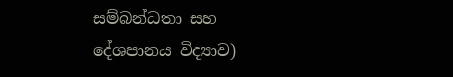සම්බන්ධතා සහ දේශපානය විද්‍යාව)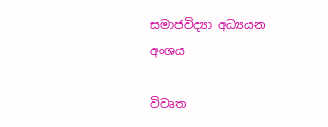සමාජවිද්‍යා අධ්‍යයන අංශය

විවෘත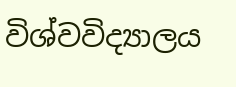විශ්වවිද්‍යාලය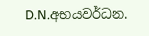D.N.අභයවර්ධන.